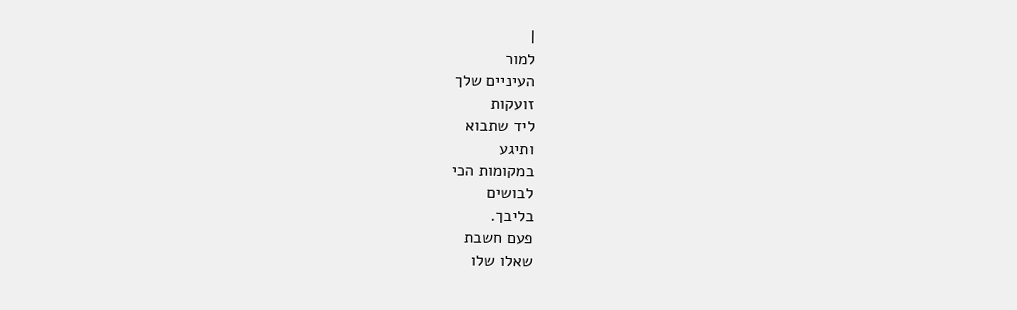|
למור
העיניים שלך
זועקות
ליד שתבוא
ותיגע
במקומות הכי
לבושים
בליבך.
פעם חשבת
שאלו שלו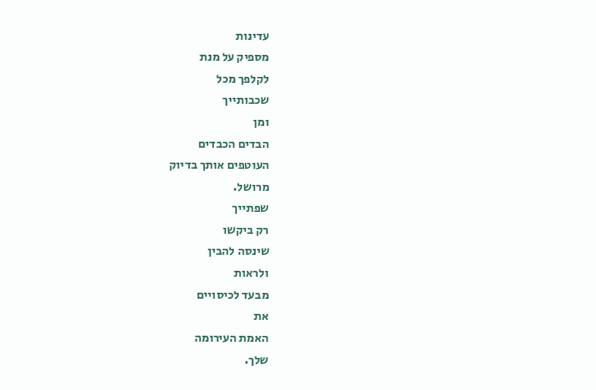עדינות
מספיק על מנת
לקלפך מכל
שכבותייך
ומן
הבדים הכבדים
העוטפים אותך בדיוק
מרושל.
שפתייך
רק ביקשו
שינסה להבין
ולראות
מבעד לכיסויים
את
האמת העירומה
שלך.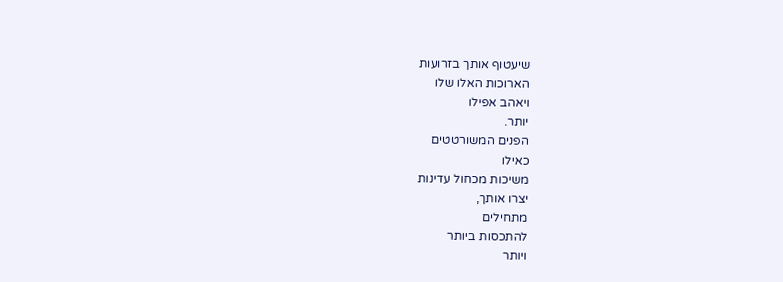שיעטוף אותך בזרועות
הארוכות האלו שלו
ויאהב אפילו
יותר.
הפנים המשורטטים
כאילו
משיכות מכחול עדינות
יצרו אותך,
מתחילים
להתכסות ביותר
ויותר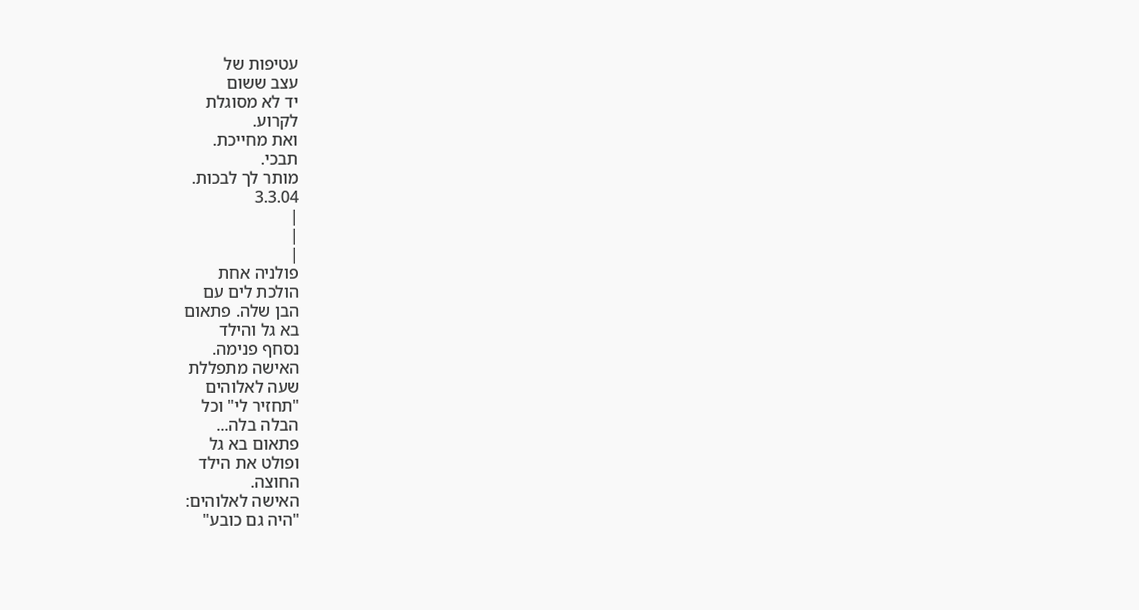עטיפות של
עצב ששום
יד לא מסוגלת
לקרוע.
ואת מחייכת.
תבכי.
מותר לך לבכות.
3.3.04
|
|
|
פולניה אחת
הולכת לים עם
הבן שלה. פתאום
בא גל והילד
נסחף פנימה.
האישה מתפללת
שעה לאלוהים
"תחזיר לי" וכל
הבלה בלה...
פתאום בא גל
ופולט את הילד
החוצה.
האישה לאלוהים:
"היה גם כובע"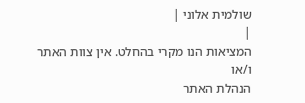שולמית אלוני |
|
המציאות הנו מקרי בהחלט. אין צוות האתר ו/או
הנהלת האתר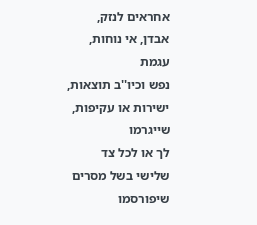אחראים לנזק, אבדן, אי נוחות, עגמת
נפש וכיו''ב תוצאות, ישירות או עקיפות, שייגרמו
לך או לכל צד שלישי בשל מסרים שיפורסמו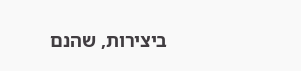ביצירות, שהנם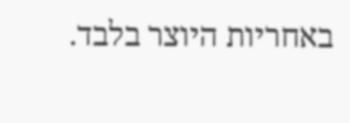באחריות היוצר בלבד.